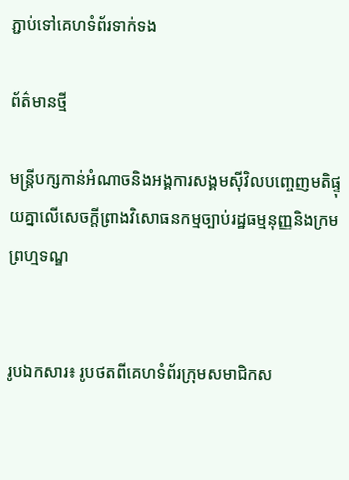ភ្ជាប់ទៅគេហទំព័រទាក់ទង

ព័ត៌មានថ្មី

មន្ត្រីបក្សកាន់អំណាចនិងអង្គការសង្គមស៊ីវិលបញ្ចេញមតិផ្ទុយគ្នាលើសេចក្តីព្រាងវិសោធនកម្មច្បាប់រដ្ឋធម្មនុញ្ញនិងក្រមព្រហ្មទណ្ឌ


រូបឯកសារ៖ រូបថតពីគេហទំព័រក្រុមសមាជិកស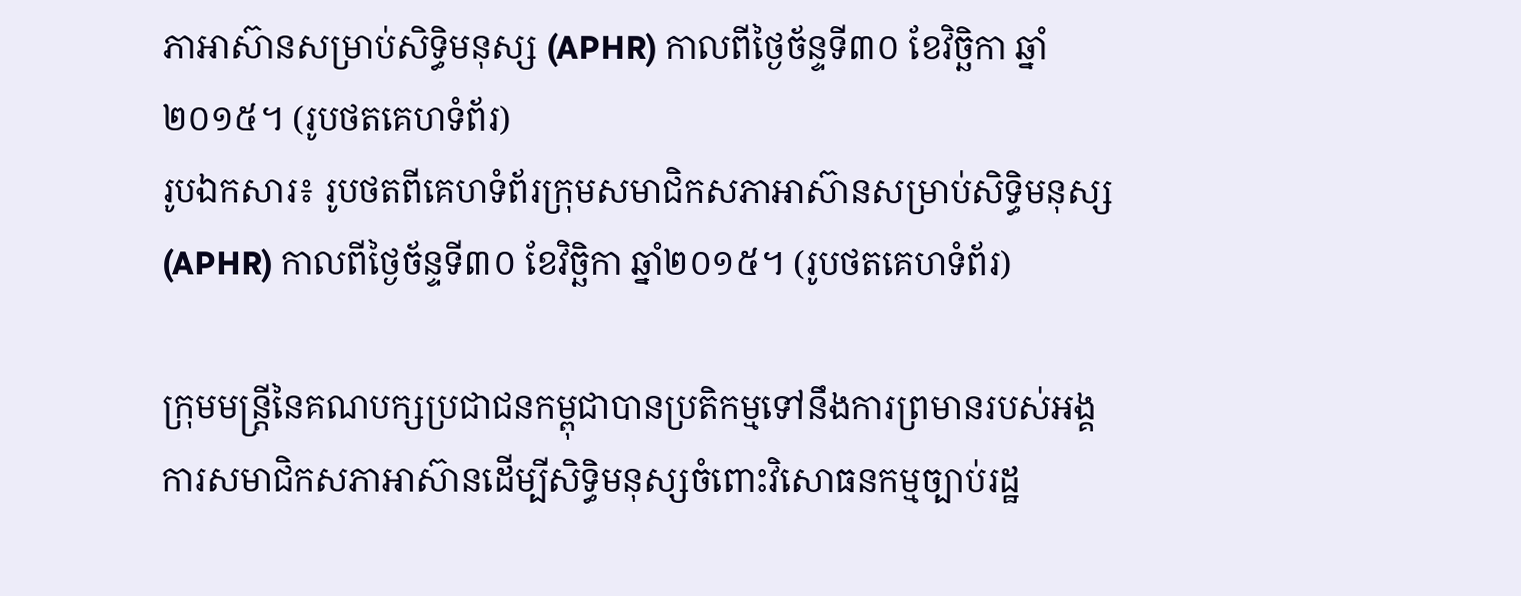ភាអាស៊ានសម្រាប់សិទ្ធិមនុស្ស (APHR) កាលពីថ្ងៃច័ន្ទទី៣០ ខែវិច្ឆិកា ឆ្នាំ២០១៥។ (រូបថតគេហទំព័រ)
រូបឯកសារ៖ រូបថតពីគេហទំព័រក្រុមសមាជិកសភាអាស៊ានសម្រាប់សិទ្ធិមនុស្ស (APHR) កាលពីថ្ងៃច័ន្ទទី៣០ ខែវិច្ឆិកា ឆ្នាំ២០១៥។ (រូបថតគេហទំព័រ)

ក្រុមមន្ត្រីនៃគណបក្សប្រជាជនកម្ពុជាបានប្រតិកម្មទៅនឹងការព្រមានរបស់អង្គការសមាជិកសភាអាស៊ានដើម្បីសិទ្ធិមនុស្សចំពោះវិសោធនកម្មច្បាប់រដ្ឋ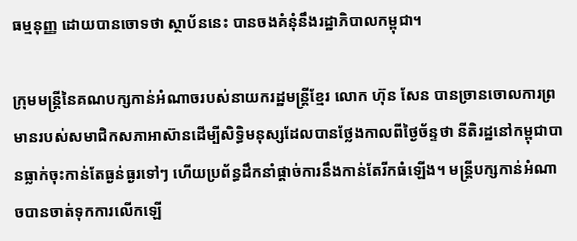ធម្មនុញ្ញ ដោយបានចោទថា ស្ថាប័ននេះ បានចងគំនុំនឹងរដ្ឋាភិបាលកម្ពុជា។

ក្រុមមន្ត្រីនៃគណបក្សកាន់អំណាចរបស់នាយករដ្ឋមន្ត្រីខ្មែរ លោក ហ៊ុន សែន បានច្រានចោលការព្រមានរបស់សមាជិកសភាអាស៊ានដើម្បីសិទ្ធិមនុស្សដែលបានថ្លែងកាលពីថ្ងៃច័ន្ទថា នីតិរដ្ឋនៅកម្ពុជាបានធ្លាក់ចុះកាន់តែធ្ងន់ធ្ងរទៅៗ ហើយប្រព័ន្ធដឹកនាំផ្ដាច់ការនឹងកាន់តែរីកធំឡើង។ មន្ត្រីបក្សកាន់អំណាចបានចាត់ទុកការលើកឡើ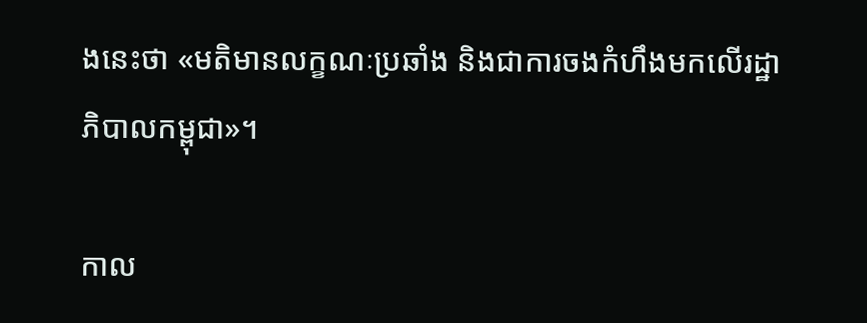ងនេះថា «មតិមានលក្ខណៈប្រឆាំង និងជាការចងកំហឹងមកលើរដ្ឋាភិបាលកម្ពុជា»។

កាល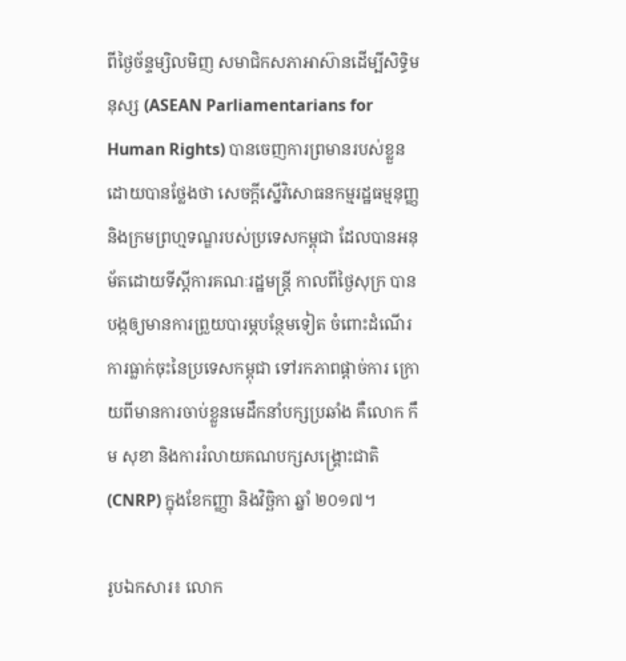ពីថ្ងៃច័ន្ទម្សិលមិញ សមាជិកសភាអាស៊ានដើម្បីសិទ្ធិមនុស្ស (ASEAN Parliamentarians for Human Rights) បានចេញការព្រមានរបស់ខ្លួន ដោយបានថ្លែងថា សេចក្តីស្នើវិសោធនកម្មរដ្ឋធម្មនុញ្ញ និងក្រមព្រហ្មទណ្ឌរបស់ប្រទេសកម្ពុជា ដែលបានអនុម័តដោយទីស្តីការគណៈរដ្ឋមន្ត្រី កាលពីថ្ងៃសុក្រ បានបង្កឲ្យមានការព្រួយបារម្ភបន្ថែមទៀត ចំពោះដំណើរការធ្លាក់ចុះនៃប្រទេសកម្ពុជា ទៅរកភាពផ្តាច់ការ ក្រោយពីមានការចាប់ខ្លួនមេដឹកនាំបក្សប្រឆាំង គឺលោក កឹម សុខា និងការរំលាយគណបក្សសង្គ្រោះជាតិ (CNRP) ក្នុងខែកញ្ញា និងវិច្ឆិកា ឆ្នាំ ២០១៧។

រូបឯកសារ៖ លោក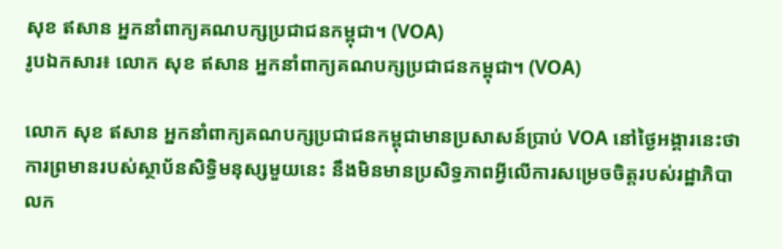សុខ ឥសាន អ្នកនាំពាក្យគណបក្សប្រជាជនកម្ពុជា។ (VOA)
រូបឯកសារ៖ លោក សុខ ឥសាន អ្នកនាំពាក្យគណបក្សប្រជាជនកម្ពុជា។ (VOA)

លោក សុខ ឥសាន អ្នកនាំពាក្យគណបក្សប្រជាជនកម្ពុជាមានប្រសាសន៍ប្រាប់ VOA នៅថ្ងៃអង្គារនេះថា ការព្រមានរបស់ស្ថាប័នសិទ្ធិមនុស្សមួយនេះ នឹងមិនមានប្រសិទ្ធភាពអ្វីលើការសម្រេចចិត្តរបស់រដ្ឋាភិបាលក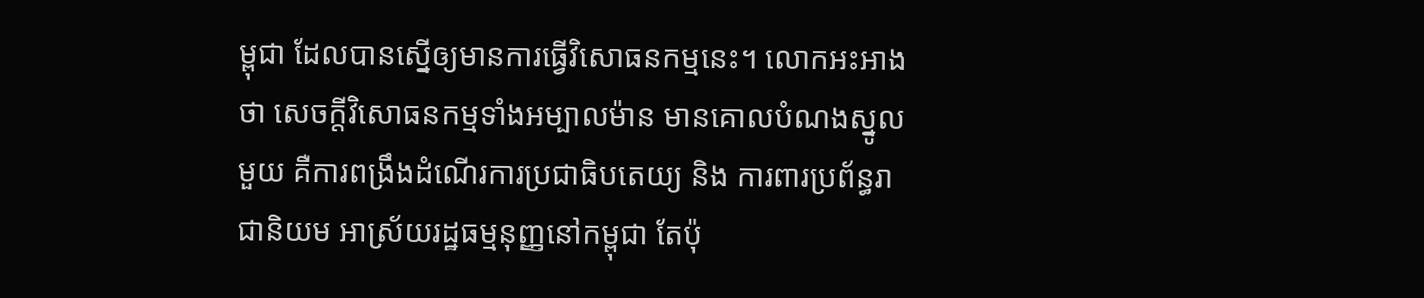ម្ពុជា ដែលបានស្នើឲ្យមានការធ្វើវិសោធនកម្មនេះ។ លោកអះអាងថា សេចក្តីវិសោធនកម្មទាំងអម្បាលម៉ាន មានគោលបំណងស្នូលមួយ គឺការពង្រឹងដំណើរការប្រជាធិបតេយ្យ និង ការពារប្រព័ន្ធរាជានិយម អាស្រ័យរដ្ឋធម្មនុញ្ញនៅកម្ពុជា តែប៉ុ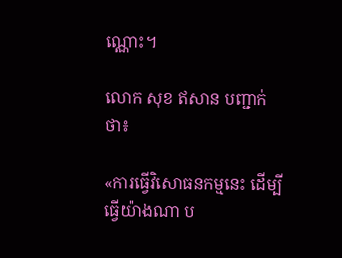ណ្ណោះ។

លោក សុខ ឥសាន បញ្ជាក់ថា៖

«ការធ្វើវិសោធនកម្មនេះ ដើម្បីធ្វើយ៉ាងណា ប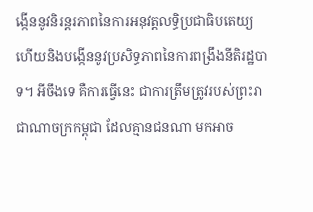ង្កើននូវនិរន្តរភាពនៃការអនុវត្តលទ្ធិប្រជាធិបតេយ្យ ហើយនិងបង្កើននូវប្រសិទ្ធភាពនៃការពង្រឹងនីតិរដ្ឋបាទ។ អីចឹងទេ គឺការធ្វើនេះ ជាការត្រឹមត្រូវរបស់ព្រះរាជាណាចក្រកម្ពុជា ដែលគ្មានជនណា មកអាច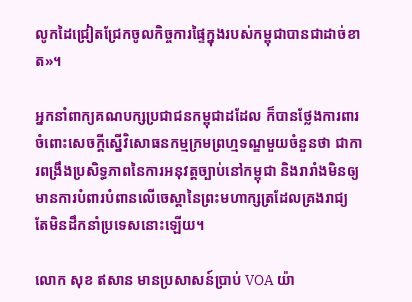លូកដៃជ្រៀតជ្រែកចូលកិច្ចការផ្ទៃក្នុងរបស់កម្ពុជាបានជាដាច់ខាត»។

អ្នកនាំពាក្យគណបក្សប្រជាជនកម្ពុជាដដែល ក៏បានថ្លែងការពារចំពោះសេចក្តីស្នើវិសោធនកម្មក្រមព្រហ្មទណ្ឌមួយចំនួនថា ជាការពង្រឹងប្រសិទ្ធភាពនៃការអនុវត្តច្បាប់នៅកម្ពុជា និងរារាំងមិនឲ្យមានការបំពារបំពានលើចេស្តានៃព្រះមហាក្សត្រដែលគ្រងរាជ្យ តែមិនដឹកនាំប្រទេសនោះឡើយ។

លោក សុខ ឥសាន មានប្រសាសន៍ប្រាប់ VOA យ៉ា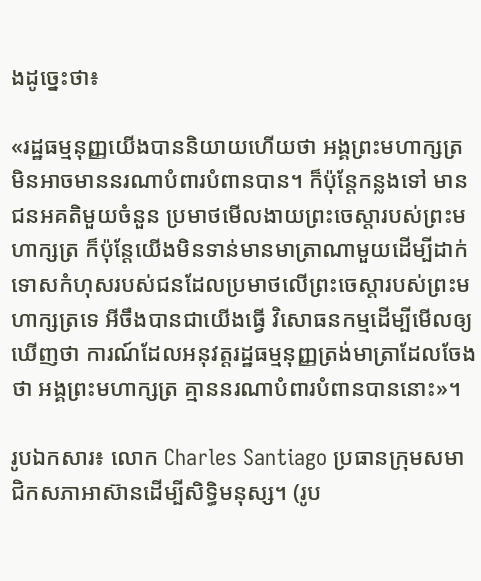ងដូច្នេះថា៖

«រដ្ឋធម្មនុញ្ញយើងបាននិយាយហើយថា អង្គព្រះមហាក្សត្រមិនអាចមាននរណាបំពារបំពានបាន។ ក៏ប៉ុន្តែកន្លងទៅ មានជនអគតិមួយចំនួន ប្រមាថមើលងាយព្រះចេស្តារបស់ព្រះមហាក្សត្រ ក៏ប៉ុន្តែយើងមិនទាន់មានមាត្រាណាមួយដើម្បីដាក់ទោសកំហុសរបស់ជនដែលប្រមាថលើព្រះចេស្តារបស់ព្រះមហាក្សត្រទេ អីចឹងបានជាយើងធ្វើ វិសោធនកម្មដើម្បីមើលឲ្យឃើញថា ការណ៍ដែលអនុវត្តរដ្ឋធម្មនុញ្ញត្រង់មាត្រាដែលចែងថា អង្គព្រះមហាក្សត្រ គ្មាននរណាបំពារបំពានបាននោះ»។

រូបឯកសារ៖ លោក Charles Santiago ប្រធានក្រុមសមាជិកសភាអាស៊ានដើម្បីសិទ្ធិមនុស្ស។ (រូប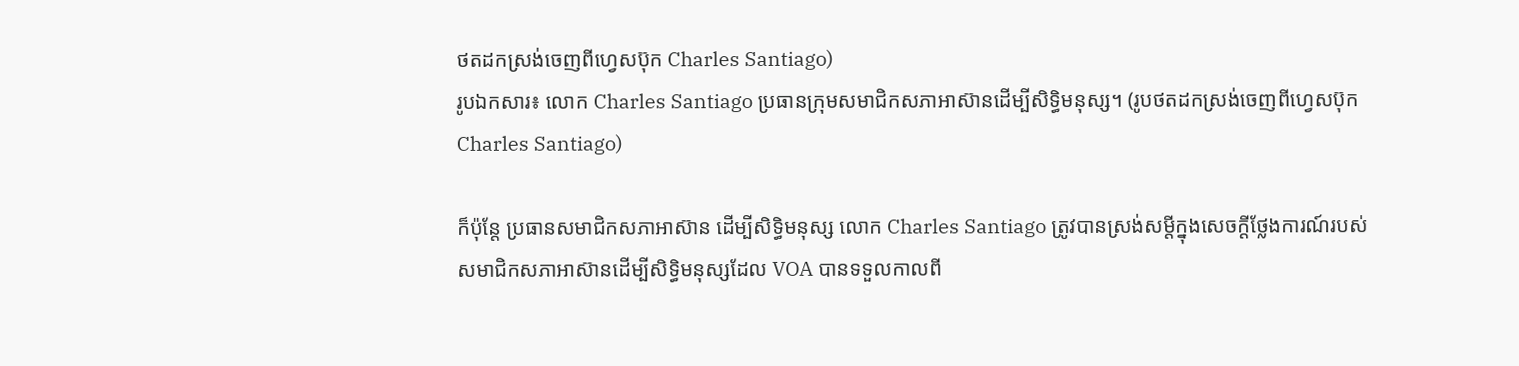ថតដកស្រង់ចេញពីហេ្វសប៊ុក Charles Santiago)
រូបឯកសារ៖ លោក Charles Santiago ប្រធានក្រុមសមាជិកសភាអាស៊ានដើម្បីសិទ្ធិមនុស្ស។ (រូបថតដកស្រង់ចេញពីហេ្វសប៊ុក Charles Santiago)

ក៏ប៉ុន្តែ ប្រធានសមាជិកសភាអាស៊ាន ដើម្បីសិទ្ធិមនុស្ស លោក Charles Santiago ត្រូវបានស្រង់សម្តីក្នុងសេចក្តីថ្លែងការណ៍របស់សមាជិកសភាអាស៊ានដើម្បីសិទ្ធិមនុស្សដែល VOA បានទទួលកាលពី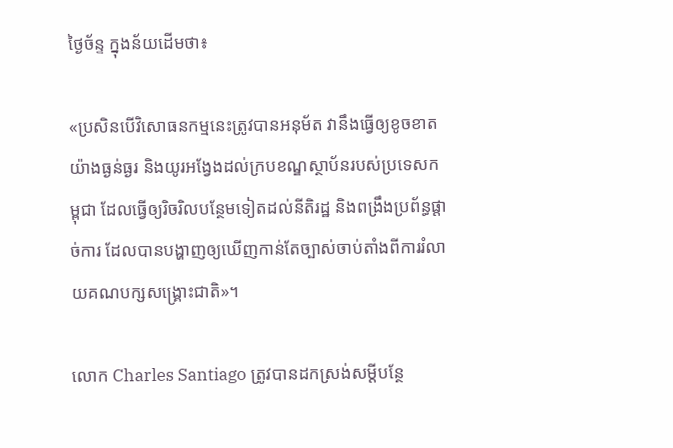ថ្ងៃច័ន្ទ ក្នុងន័យដើមថា៖

«ប្រសិនបើវិសោធនកម្មនេះត្រូវបានអនុម័ត វានឹងធ្វើឲ្យខូចខាតយ៉ាងធ្ងន់ធ្ងរ និងយូរអង្វែងដល់ក្របខណ្ឌស្ថាប័នរបស់ប្រទេសកម្ពុជា ដែលធ្វើឲ្យរិចរិលបន្ថែមទៀតដល់នីតិរដ្ឋ និងពង្រឹងប្រព័ន្ធផ្តាច់ការ ដែលបានបង្ហាញឲ្យឃើញកាន់តែច្បាស់ចាប់តាំងពីការរំលាយគណបក្សសង្គ្រោះជាតិ»។

លោក Charles Santiago ត្រូវបានដកស្រង់សម្តីបន្ថែ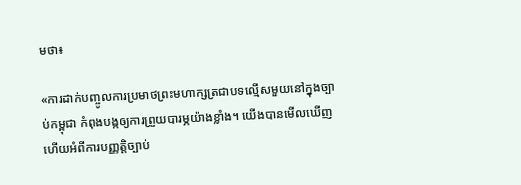មថា៖

«ការដាក់បញ្ចូលការប្រមាថព្រះមហាក្សត្រជាបទល្មើសមួយនៅក្នុងច្បាប់កម្ពុជា កំពុងបង្កឲ្យការព្រួយបារម្ភយ៉ាងខ្លាំង។ យើងបានមើលឃើញហើយអំពីការបញ្ញត្តិច្បាប់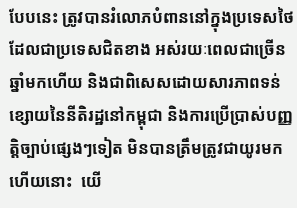បែបនេះ ត្រូវបានរំលោភបំពាននៅក្នុងប្រទេសថៃ ដែលជាប្រទេសជិតខាង អស់រយៈពេលជាច្រើនឆ្នាំមកហើយ និងជាពិសេសដោយសារភាពទន់ខ្សោយនៃនីតិរដ្ឋនៅកម្ពុជា និងការប្រើប្រាស់បញ្ញត្តិច្បាប់ផ្សេងៗទៀត មិនបានត្រឹមត្រូវជាយូរមកហើយនោះ  យើ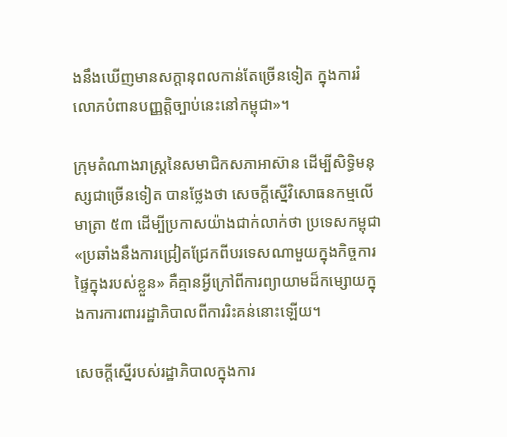ងនឹងឃើញមានសក្តានុពលកាន់តែច្រើនទៀត ក្នុងការរំលោភបំពានបញ្ញត្តិច្បាប់នេះនៅកម្ពុជា»។

ក្រុមតំណាងរាស្ត្រនៃសមាជិកសភាអាស៊ាន ដើម្បីសិទ្ធិមនុស្សជាច្រើនទៀត បានថ្លែងថា សេចក្តីស្នើវិសោធនកម្មលើមាត្រា ៥៣ ដើម្បីប្រកាសយ៉ាងជាក់លាក់ថា ប្រទេសកម្ពុជា «ប្រឆាំងនឹងការជ្រៀតជ្រែកពីបរទេសណាមួយក្នុងកិច្ចការផ្ទៃក្នុងរបស់ខ្លួន» គឺគ្មានអ្វីក្រៅពីការព្យាយាមដ៏កម្សោយក្នុងការការពាររដ្ឋាភិបាលពីការរិះគន់នោះឡើយ។

សេចក្តីស្នើរបស់រដ្ឋាភិបាលក្នុងការ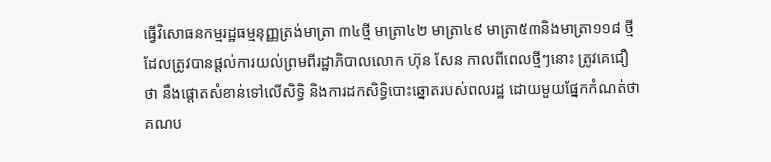ធ្វើវិសោធនកម្មរដ្ឋធម្មនុញ្ញត្រង់មាត្រា ៣៤ថ្មី មាត្រា៤២ មាត្រា៤៩ មាត្រា៥៣និងមាត្រា១១៨ ថ្មី ដែលត្រូវបានផ្តល់ការយល់ព្រមពីរដ្ឋាភិបាលលោក ហ៊ុន សែន កាលពីពេលថ្មីៗនោះ ត្រូវគេជឿថា នឹងផ្តោតសំខាន់ទៅលើសិទ្ធិ និងការដកសិទ្ធិបោះឆ្នោតរបស់ពលរដ្ឋ ដោយមួយផ្នែកកំណត់ថា គណប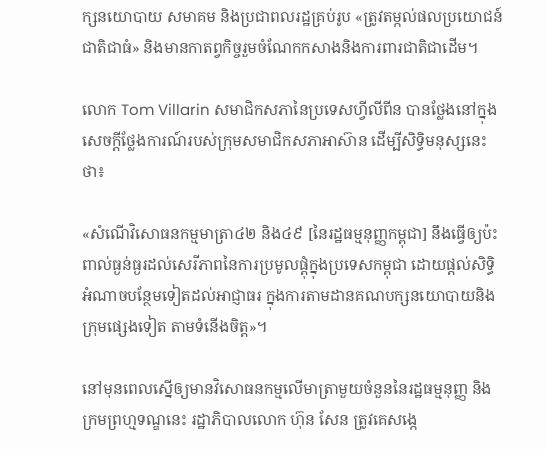ក្សនយោបាយ សមាគម និងប្រជាពលរដ្ឋគ្រប់រូប «ត្រូវតម្កល់ផលប្រយោជន៍ជាតិជាធំ‍» និងមានកាតព្វកិច្ចរួមចំណែកកសាងនិងការពារជាតិជាដើម។

លោក Tom Villarin សមាជិកសភានៃប្រទេសហ្វីលីពីន បានថ្លែងនៅក្នុងសេចក្តីថ្លែងការណ៍របស់ក្រុមសមាជិកសភាអាស៊ាន ដើម្បីសិទ្ធិមនុស្សនេះថា៖

«សំណើវិសោធនកម្មមាត្រា៤២ និង៤៩ [នៃរដ្ឋធម្មនុញ្ញកម្ពុជា] នឹងធ្វើឲ្យប៉ះពាល់ធ្ងន់ធ្ងរដល់សេរីភាពនៃការប្រមូលផ្តុំក្នុងប្រទេសកម្ពុជា ដោយផ្តល់សិទ្ធិអំណាចបន្ថែមទៀតដល់អាជ្ញាធរ ក្នុងការតាមដានគណបក្សនយោបាយនិងក្រុមផ្សេងទៀត តាមទំនើងចិត្ត»។

នៅមុនពេលស្នើឲ្យមានវិសោធនកម្មលើមាត្រាមួយចំនួននៃរដ្ឋធម្មនុញ្ញ និងក្រមព្រហ្មទណ្ឌនេះ រដ្ឋាភិបាលលោក ហ៊ុន សែន ត្រូវគេសង្កេ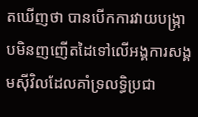តឃើញថា បានបើកការវាយបង្រ្កាបមិនញញើតដៃទៅលើអង្គការសង្គមស៊ីវិលដែលគាំទ្រលទ្ធិប្រជា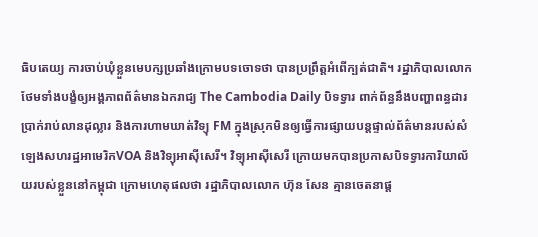ធិបតេយ្យ ការចាប់ឃុំខ្លួនមេបក្សប្រឆាំងក្រោមបទចោទថា បានប្រព្រឹត្តអំពើក្បត់ជាតិ។ រដ្ឋាភិបាលលោកថែមទាំងបង្ខំឲ្យអង្គភាពព័ត៌មានឯករាជ្យ The Cambodia Daily បិទទ្វារ ពាក់ព័ន្ធនឹងបញ្ហាពន្ធដារប្រាក់រាប់លានដុល្លារ និងការហាមឃាត់វិទ្យុ FM ក្នុងស្រុកមិនឲ្យធ្វើការផ្សាយបន្តផ្ទាល់ព័ត៌មានរបស់សំឡេងសហរដ្ឋអាមេរិកVOA និងវិទ្យុអាស៊ីសេរី។ វិទ្យុអាស៊ីសេរី ក្រោយមកបានប្រកាសបិទទ្វារការិយាល័យរបស់ខ្លួននៅកម្ពុជា ក្រោមហេតុផលថា រដ្ឋាភិបាលលោក ហ៊ុន សែន គ្មានចេតនាផ្ត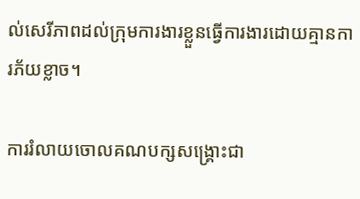ល់សេរីភាពដល់ក្រុមការងារខ្លួនធ្វើការងារដោយគ្មានការភ័យខ្លាច។

ការរំលាយចោលគណបក្សសង្គ្រោះជា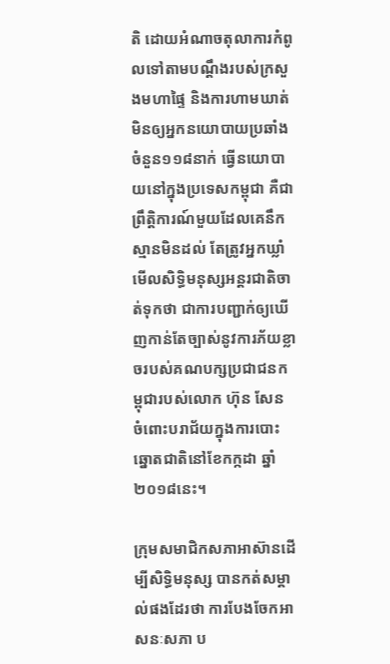តិ ដោយអំណាចតុលាការកំពូលទៅតាមបណ្តឹងរបស់ក្រសួងមហាផ្ទៃ និងការហាមឃាត់មិនឲ្យអ្នកនយោបាយប្រឆាំងចំនួន១១៨នាក់ ធ្វើនយោបាយនៅក្នុងប្រទេសកម្ពុជា គឺជាព្រឹត្តិការណ៍មួយដែលគេនឹកស្មានមិនដល់ តែត្រូវអ្នកឃ្លាំមើលសិទ្ធិមនុស្សអន្តរជាតិចាត់ទុកថា ជាការបញ្ជាក់ឲ្យឃើញកាន់តែច្បាស់នូវការភ័យខ្លាចរបស់គណបក្សប្រជាជនកម្ពុជារបស់លោក ហ៊ុន សែន ចំពោះបរាជ័យក្នុងការបោះឆ្នោតជាតិនៅខែកក្កដា ឆ្នាំ ២០១៨នេះ។

ក្រុមសមាជិកសភាអាស៊ានដើម្បីសិទ្ធិមនុស្ស បានកត់សម្គាល់ផងដែរថា ការបែងចែកអាសនៈសភា ប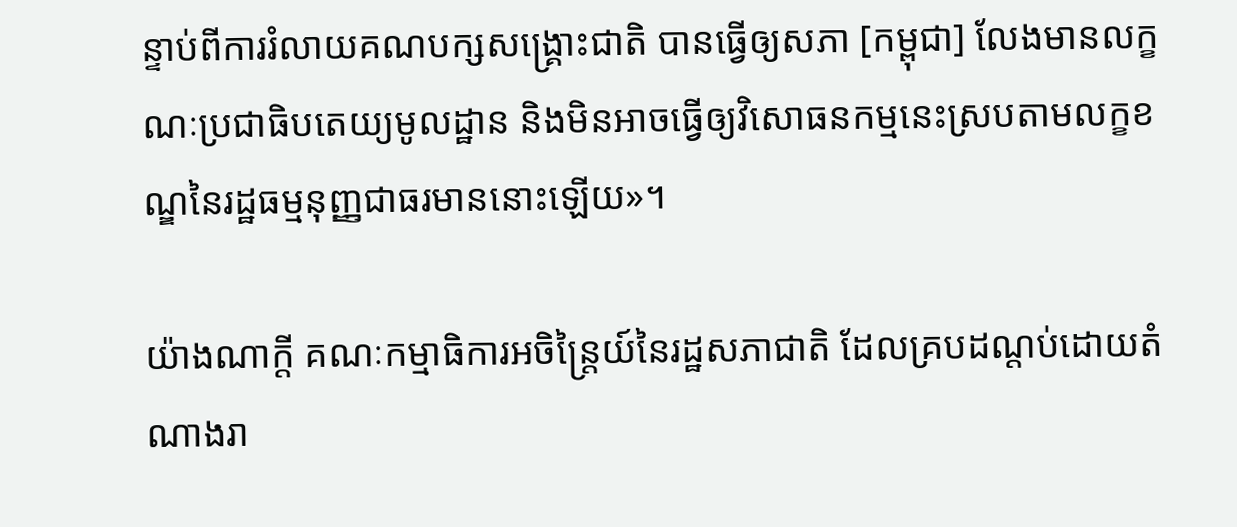ន្ទាប់ពីការរំលាយគណបក្សសង្គ្រោះជាតិ បានធ្វើឲ្យសភា [កម្ពុជា] លែងមានលក្ខណៈប្រជាធិបតេយ្យមូលដ្ឋាន និងមិនអាចធ្វើឲ្យវិសោធនកម្មនេះស្របតាមលក្ខខណ្ឌនៃរដ្ឋធម្មនុញ្ញជាធរមាននោះឡើយ»។

យ៉ាងណាក្តី គណៈកម្មាធិការអចិន្ត្រៃយ៍នៃរដ្ឋសភាជាតិ ដែលគ្របដណ្តប់ដោយតំណាងរា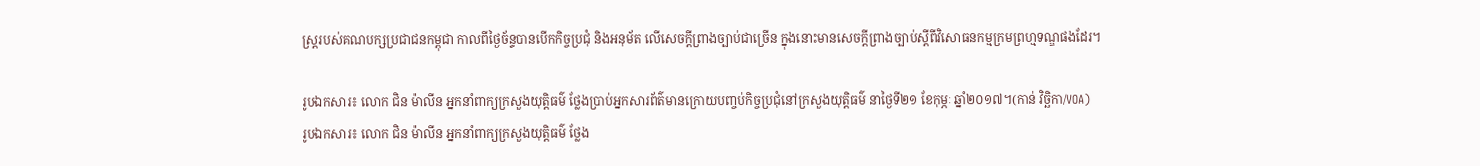ស្ត្ររបស់គណបក្សប្រជាជនកម្ពុជា កាលពីថ្ងៃច័ន្ទបានបើកកិច្ចប្រជុំ និងអនុម័ត លើសេចក្តីព្រាងច្បាប់ជាច្រើន ក្នុងនោះមានសេចក្តីព្រាងច្បាប់ស្តីពីវិសោធនកម្មក្រមព្រហ្មទណ្ឌផងដែរ។

រូបឯកសារ៖ លោក ជិន ម៉ាលីន អ្នកនាំពាក្យក្រសួងយុត្តិធម៌ ថ្លែងប្រាប់អ្នកសារព័ត៌មានក្រោយបញ្ចប់កិច្ចប្រជុំនៅក្រសួងយុត្តិធម៌ នាថ្ងៃទី២១ ខែកុម្ភៈ ឆ្នាំ២០១៧។(កាន់ វិច្ឆិកា/VOA)
រូបឯកសារ៖ លោក ជិន ម៉ាលីន អ្នកនាំពាក្យក្រសួងយុត្តិធម៌ ថ្លែង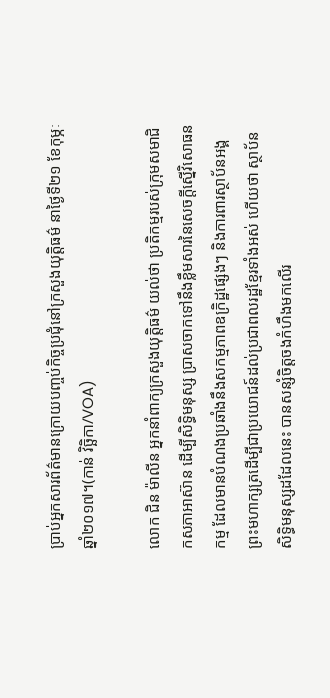ប្រាប់អ្នកសារព័ត៌មានក្រោយបញ្ចប់កិច្ចប្រជុំនៅក្រសួងយុត្តិធម៌ នាថ្ងៃទី២១ ខែកុម្ភៈ ឆ្នាំ២០១៧។(កាន់ វិច្ឆិកា/VOA)

លោក ជិន ម៉ាលីន អ្នកនាំពាក្យក្រសួងយុត្តិធម៌ យល់ថា ប្រតិកម្មរបស់ក្រុមសមាជិកសភាអាស៊ាន ដើម្បីសិទ្ធិមនុស្ស ប្រាសចាកទៅនឹងខ្លឹមសារនៃសេចក្តីស្នើវិសោធនកម្ម ដែលមានបំណងប្រឆាំងនឹងសកម្មភាពឧក្រិដ្ឋផ្សេងៗ និងការពារស្ថាប័នអង្គព្រះមហាក្សត្រដើម្បីជាប្រយោជន៍ដល់ប្រជាពលរដ្ឋខ្មែរទាំងអស់ ហើយថា ស្ថាប័នសិទ្ធិមនុស្សដដែលនេះ បានសន្សំចិត្តចងកំហឹងមកលើរ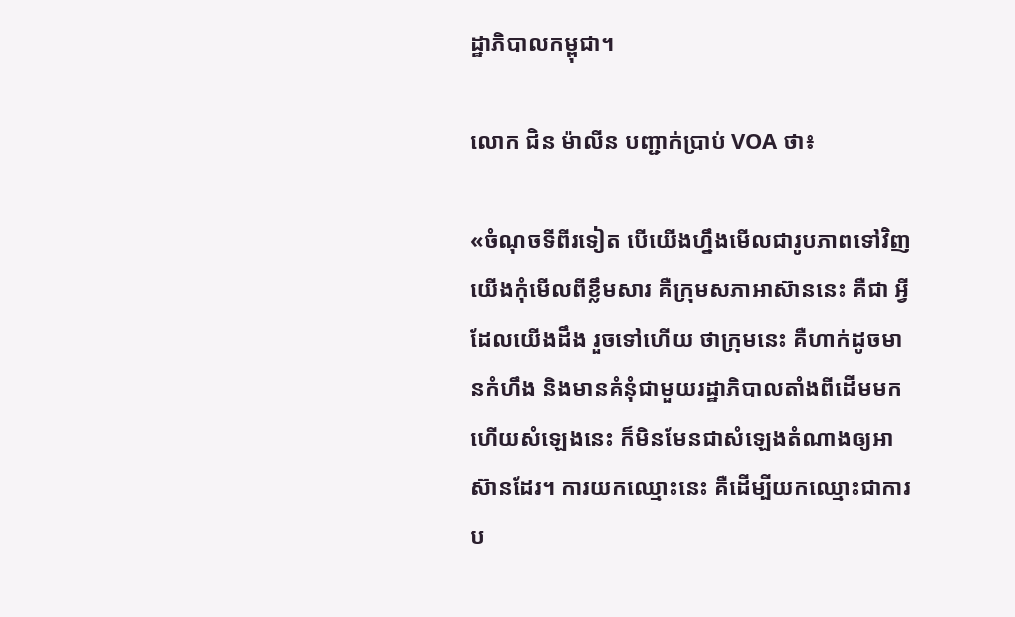ដ្ឋាភិបាលកម្ពុជា។

លោក ជិន ម៉ាលីន បញ្ជាក់ប្រាប់ VOA ថា៖

«ចំណុចទីពីរទៀត បើយើងហ្នឹងមើលជារូបភាពទៅវិញ យើងកុំមើលពីខ្លឹមសារ គឺក្រុមសភាអាស៊ាននេះ គឺជា អ្វីដែលយើងដឹង រួចទៅហើយ ថាក្រុមនេះ គឺហាក់ដូចមានកំហឹង និងមានគំនុំជាមួយរដ្ឋាភិបាលតាំងពីដើមមក ហើយសំឡេងនេះ ក៏មិនមែនជាសំឡេងតំណាងឲ្យអាស៊ានដែរ។ ការយកឈ្មោះនេះ គឺដើម្បីយកឈ្មោះជាការប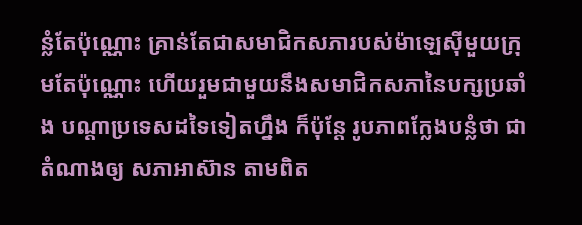ន្លំតែប៉ុណ្ណោះ គ្រាន់តែជាសមាជិកសភារបស់ម៉ាឡេស៊ីមួយក្រុមតែប៉ុណ្ណោះ ហើយរួមជាមួយនឹងសមាជិកសភានៃបក្សប្រឆាំង បណ្តាប្រទេសដទៃទៀតហ្នឹង ក៏ប៉ុន្តែ រូបភាពក្លែងបន្លំថា ជាតំណាងឲ្យ សភាអាស៊ាន តាមពិត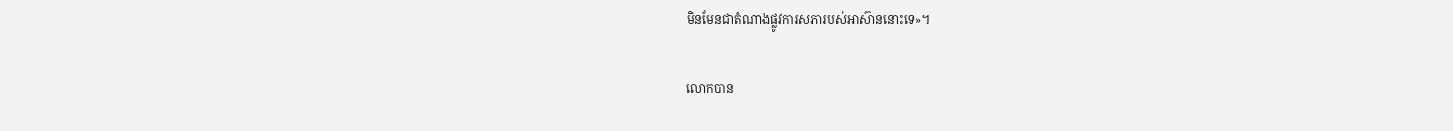មិនមែនជាតំណាងផ្លូវការសភារបស់អាស៊ាននោះទេ»។

លោកបាន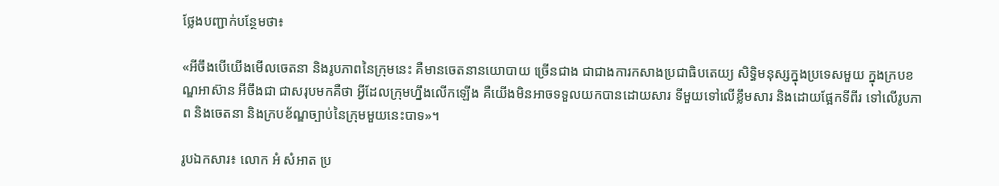ថ្លែងបញ្ជាក់បន្ថែមថា៖

«អីចឹងបើយើងមើលចេតនា និងរូបភាពនៃក្រុមនេះ គឺមានចេតនានយោបាយ ច្រើនជាង ជាជាងការកសាងប្រជាធិបតេយ្យ សិទ្ធិមនុស្សក្នុងប្រទេសមួយ ក្នុងក្របខណ្ឌអាស៊ាន អីចឹងជា ជាសរុបមកគឺថា អ្វីដែលក្រុមហ្នឹងលើកឡើង គឺយើងមិនអាចទទួលយកបានដោយសារ ទីមួយទៅលើខ្លឹមសារ និងដោយផ្អែកទីពីរ ទៅលើរូបភាព និងចេតនា និងក្របខ័ណ្ឌច្បាប់នៃក្រុមមួយនេះបាទ»។

រូបឯកសារ៖ លោក អំ សំអាត ប្រ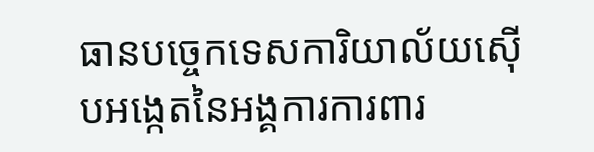ធានបច្ចេកទេសការិយាល័យស៊ើបអង្កេតនៃអង្គការការពារ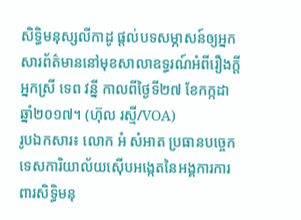សិទ្ធិមនុស្សលីកាដូ ផ្តល់បទសម្ភាសន៍ឲ្យអ្នកសារព័ត៌មាននៅមុខសាលាឧទ្ធរណ៍អំពីរឿងក្តីអ្នកស្រី ទេព វន្នី កាលពីថ្ងៃទី២៧ ខែកក្កដា ឆ្នាំ២០១៧។ (ហ៊ុល រស្មី/VOA)
រូបឯកសារ៖ លោក អំ សំអាត ប្រធានបច្ចេកទេសការិយាល័យស៊ើបអង្កេតនៃអង្គការការពារសិទ្ធិមនុ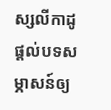ស្សលីកាដូ ផ្តល់បទសម្ភាសន៍ឲ្យ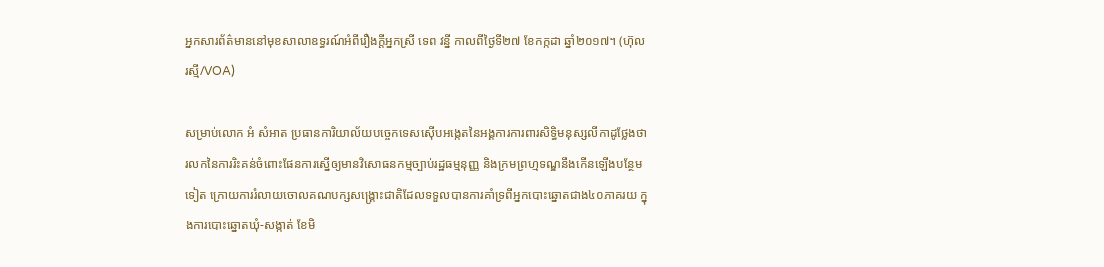អ្នកសារព័ត៌មាននៅមុខសាលាឧទ្ធរណ៍អំពីរឿងក្តីអ្នកស្រី ទេព វន្នី កាលពីថ្ងៃទី២៧ ខែកក្កដា ឆ្នាំ២០១៧។ (ហ៊ុល រស្មី/VOA)

សម្រាប់លោក អំ សំអាត ប្រធានការិយាល័យបច្ចេកទេសស៊ើបអង្កេតនៃអង្គការការពារសិទ្ធិមនុស្សលីកាដូថ្លែងថា រលកនៃការរិះគន់ចំពោះផែនការស្នើឲ្យមានវិសោធនកម្មច្បាប់រដ្ឋធម្មនុញ្ញ និងក្រមព្រហ្មទណ្ឌនឹងកើនឡើងបន្ថែមទៀត ក្រោយការរំលាយចោលគណបក្សសង្គ្រោះជាតិដែលទទួលបានការគាំទ្រពីអ្នកបោះឆ្នោតជាង៤០ភាគរយ ក្នុងការបោះឆ្នោតឃុំ-សង្កាត់ ខែមិ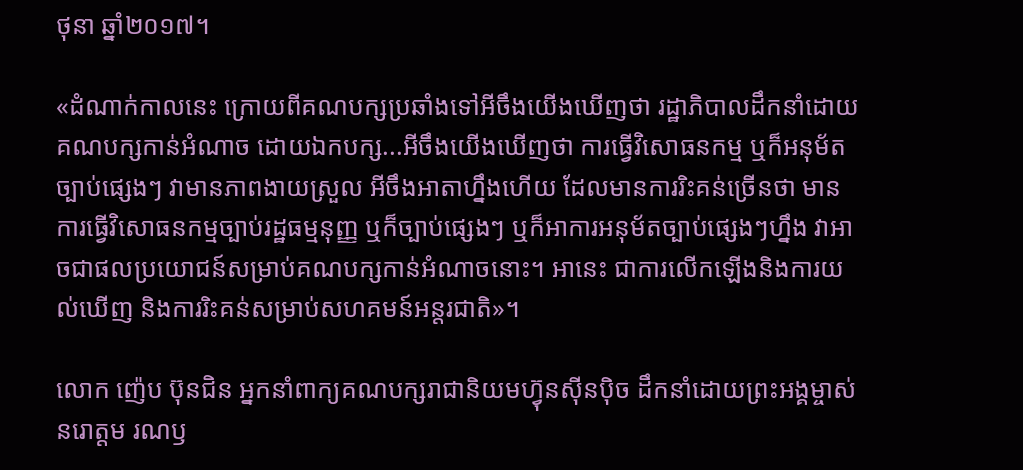ថុនា ឆ្នាំ២០១៧។

«ដំណាក់កាលនេះ ក្រោយពីគណបក្សប្រឆាំងទៅអីចឹងយើងឃើញថា រដ្ឋាភិបាលដឹកនាំដោយគណបក្សកាន់អំណាច ដោយឯកបក្ស...អីចឹងយើងឃើញថា ការធ្វើវិសោធនកម្ម ឬក៏អនុម័តច្បាប់ផ្សេងៗ វាមានភាពងាយស្រួល អីចឹងអាតាហ្នឹងហើយ ដែលមានការរិះគន់ច្រើនថា មានការធ្វើវិសោធនកម្មច្បាប់រដ្ឋធម្មនុញ្ញ ឬក៏ច្បាប់ផ្សេងៗ ឬក៏អាការអនុម័តច្បាប់ផ្សេងៗហ្នឹង វាអាចជាផលប្រយោជន៍សម្រាប់គណបក្សកាន់អំណាចនោះ។ អានេះ ជាការលើកឡើងនិងការយល់ឃើញ និងការរិះគន់សម្រាប់សហគមន៍អន្តរជាតិ»។

លោក ញ៉េប ប៊ុនជិន អ្នកនាំពាក្យគណបក្សរាជានិយមហ៊្វុនស៊ីនប៉ិច ដឹកនាំដោយព្រះអង្គម្ចាស់ នរោត្តម រណឫ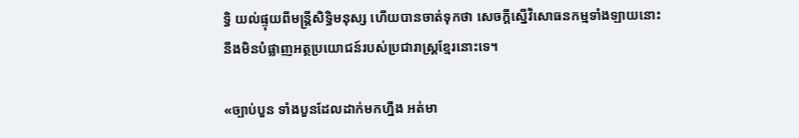ទ្ធិ យល់ផ្ទុយពីមន្ត្រីសិទ្ធិមនុស្ស ហើយបានចាត់ទុកថា សេចក្តីស្នើវិសោធនកម្មទាំងឡាយនោះ នឹងមិនបំផ្លាញអត្ថប្រយោជន៍របស់ប្រជារាស្ត្រខ្មែរនោះទេ។

«ច្បាប់បួន ទាំងបួនដែលដាក់មកហ្នឹង អត់មា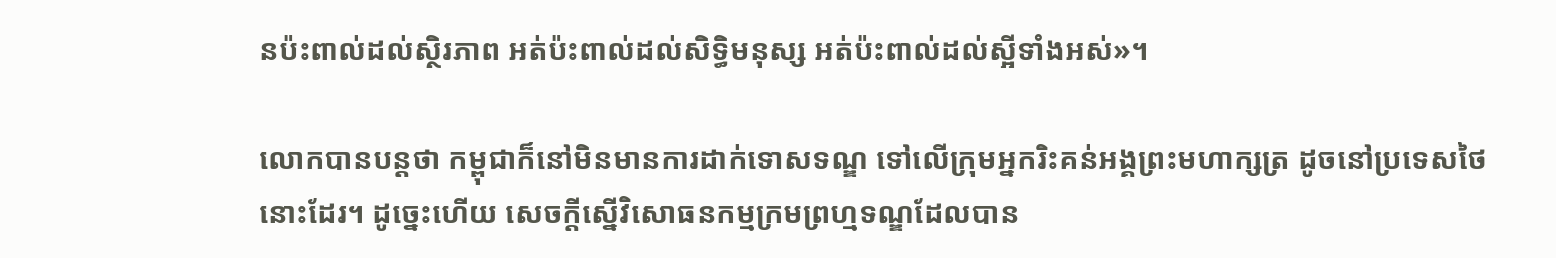នប៉ះពាល់ដល់ស្ថិរភាព អត់ប៉ះពាល់ដល់សិទ្ធិមនុស្ស អត់ប៉ះពាល់ដល់ស្អីទាំងអស់»។

លោកបានបន្តថា កម្ពុជាក៏នៅមិនមានការដាក់ទោសទណ្ឌ ទៅលើក្រុមអ្នករិះគន់អង្គព្រះមហាក្សត្រ ដូចនៅប្រទេសថៃនោះដែរ។ ដូច្នេះហើយ សេចក្តីស្នើវិសោធនកម្មក្រមព្រហ្មទណ្ឌដែលបាន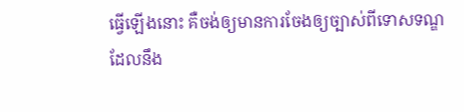ធ្វើឡើងនោះ គឺចង់ឲ្យមានការចែងឲ្យច្បាស់ពីទោសទណ្ឌ ដែលនឹង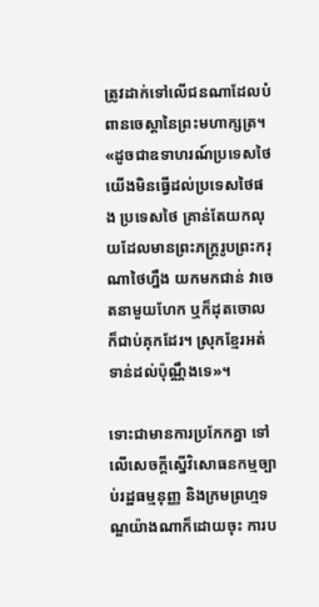ត្រូវដាក់ទៅលើជនណាដែលបំពានចេស្តានៃព្រះមហាក្សត្រ។«ដូចជាឧទាហរណ៍ប្រទេសថៃ យើងមិនធ្វើដល់ប្រទេសថៃផង ប្រទេសថៃ គ្រាន់តែយកលុយដែលមានព្រះភក្រ្តរូបព្រះករុណាថៃហ្នឹង យកមកជាន់ វាចេតនាមួយហែក ឬក៏ដុតចោលក៏ជាប់គុកដែរ។ ស្រុកខ្មែរអត់ទាន់ដល់ប៉ុណ្ណឹងទេ»។

ទោះជាមានការប្រកែកគ្នា ទៅលើសេចក្តីស្នើវិសោធនកម្មច្បាប់រដ្ឋធម្មនុញ្ញ និងក្រមព្រហ្មទណ្ឌយ៉ាងណាក៏ដោយចុះ ការប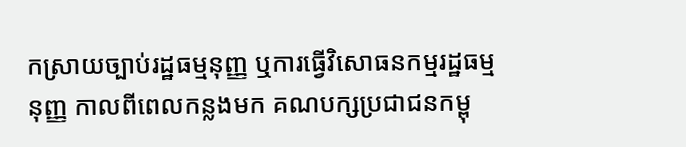កស្រាយច្បាប់រដ្ឋធម្មនុញ្ញ ឬការធ្វើវិសោធនកម្មរដ្ឋធម្មនុញ្ញ កាលពីពេលកន្លងមក គណបក្សប្រជាជនកម្ពុ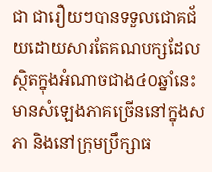ជា ជារឿយៗបានទទួលជោគជ័យដោយសារតែគណបក្សដែលស្ថិតក្នុងអំណាចជាង៤០ឆ្នាំនេះ មានសំឡេងភាគច្រើននៅក្នុងសភា និងនៅក្រុមប្រឹក្សាធ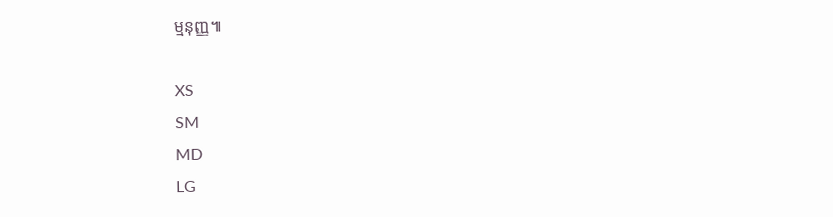ម្មនុញ្ញ៕

XS
SM
MD
LG